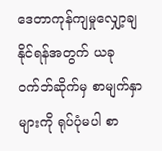ဒေတာကုန်ကျမှုလျှော့ချနိုင်ရန်အတွက် ယခုဝက်ဘ်ဆိုက်မှ စာမျက်နှာများကို ရုပ်ပုံမပါ စာ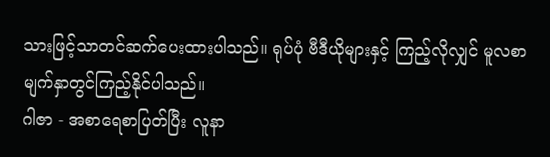သားဖြင့်သာတင်ဆက်ပေးထားပါသည်။ ရုပ်ပုံ ဗီဒီယိုများနှင့် ကြည့်လိုလျှင် မူလစာမျက်နှာတွင်ကြည့်နိုင်ပါသည်။
ဂါဇာ - အစာရေစာပြတ်ပြီး လူနာ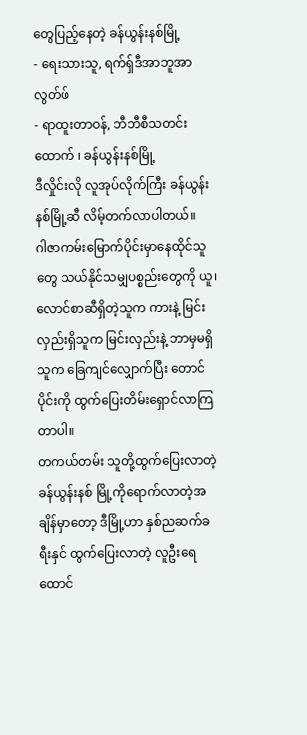တွေပြည့်နေတဲ့ ခန်ယွန်းနစ်မြို့
- ရေးသားသူ, ရက်ရှ်ဒီအာဘူအာလွတ်ဖ်
- ရာထူးတာဝန်, ဘီဘီစီသတင်းထောက် ၊ ခန်ယွန်းနစ်မြို့
ဒီလှိုင်းလို လူအုပ်လိုက်ကြီး ခန်ယွန်းနစ်မြို့ဆီ လိမ့်တက်လာပါတယ်။
ဂါဇာကမ်းမြောက်ပိုင်းမှာနေထိုင်သူတွေ သယ်နိုင်သမျှပစ္စည်းတွေကို ယူ၊ လောင်စာဆီရှိတဲ့သူက ကားနဲ့ မြင်းလှည်းရှိသူက မြင်းလှည်းနဲ့ ဘာမှမရှိသူက ခြေကျင်လျှောက်ပြီး တောင်ပိုင်းကို ထွက်ပြေးတိမ်းရှောင်လာကြတာပါ။
တကယ်တမ်း သူတို့ထွက်ပြေးလာတဲ့ ခန်ယွန်းနစ် မြို့ကိုရောက်လာတဲ့အချိန်မှာတော့ ဒီမြို့ဟာ နှစ်ညဆက်ခရီးနှင် ထွက်ပြေးလာတဲ့ လူဦးရေ ထောင်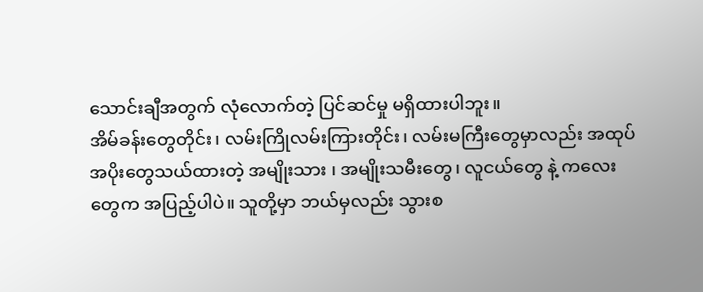သောင်းချီအတွက် လုံလောက်တဲ့ ပြင်ဆင်မှု မရှိထားပါဘူး။
အိမ်ခန်းတွေတိုင်း၊ လမ်းကြိုလမ်းကြားတိုင်း၊ လမ်းမကြီးတွေမှာလည်း အထုပ်အပိုးတွေသယ်ထားတဲ့ အမျိုးသား ၊ အမျိုးသမီးတွေ၊ လူငယ်တွေ နဲ့ ကလေးတွေက အပြည့်ပါပဲ။ သူတို့မှာ ဘယ်မှလည်း သွားစ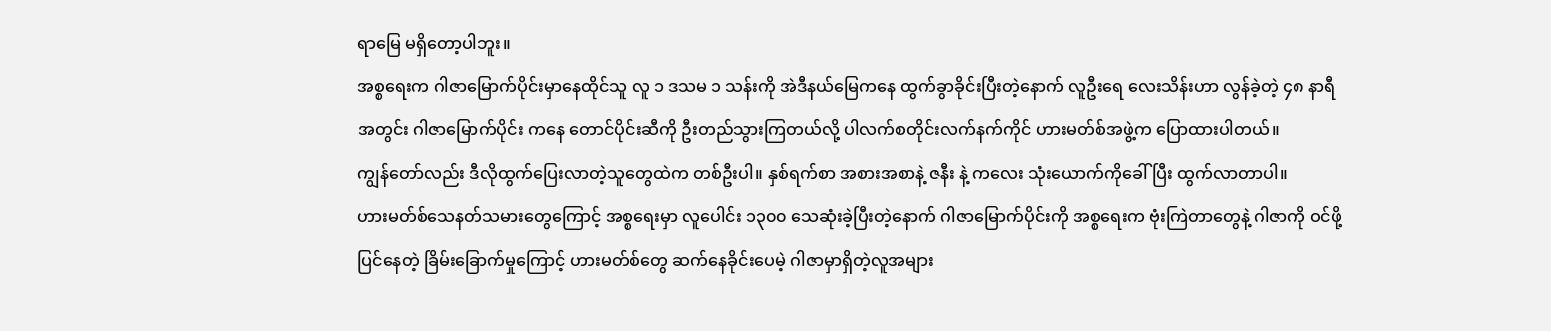ရာမြေ မရှိတော့ပါဘူး။
အစ္စရေးက ဂါဇာမြောက်ပိုင်းမှာနေထိုင်သူ လူ ၁ ဒသမ ၁ သန်းကို အဲဒီနယ်မြေကနေ ထွက်ခွာခိုင်းပြီးတဲ့နောက် လူဦးရေ လေးသိန်းဟာ လွန်ခဲ့တဲ့ ၄၈ နာရီအတွင်း ဂါဇာမြောက်ပိုင်း ကနေ တောင်ပိုင်းဆီကို ဦးတည်သွားကြတယ်လို့ ပါလက်စတိုင်းလက်နက်ကိုင် ဟားမတ်စ်အဖွဲ့က ပြောထားပါတယ်။
ကျွန်တော်လည်း ဒီလိုထွက်ပြေးလာတဲ့သူတွေထဲက တစ်ဦးပါ။ နှစ်ရက်စာ အစားအစာနဲ့ ဇနီး နဲ့ ကလေး သုံးယောက်ကိုခေါ်ပြီး ထွက်လာတာပါ။
ဟားမတ်စ်သေနတ်သမားတွေကြောင့် အစ္စရေးမှာ လူပေါင်း ၁၃၀၀ သေဆုံးခဲ့ပြီးတဲ့နောက် ဂါဇာမြောက်ပိုင်းကို အစ္စရေးက ဗုံးကြဲတာတွေနဲ့ ဂါဇာကို ဝင်ဖို့ပြင်နေတဲ့ ခြိမ်းခြောက်မှုကြောင့် ဟားမတ်စ်တွေ ဆက်နေခိုင်းပေမဲ့ ဂါဇာမှာရှိတဲ့လူအများ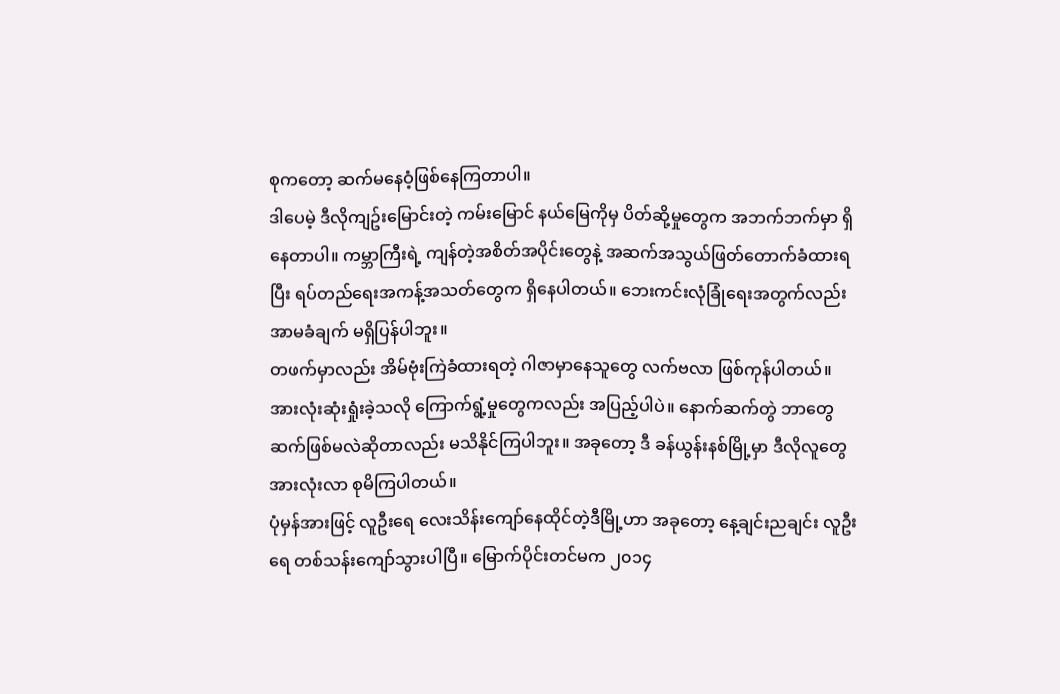စုကတော့ ဆက်မနေဝံ့ဖြစ်နေကြတာပါ။
ဒါပေမဲ့ ဒီလိုကျဥ်းမြောင်းတဲ့ ကမ်းမြောင် နယ်မြေကိုမှ ပိတ်ဆို့မှုတွေက အဘက်ဘက်မှာ ရှိနေတာပါ။ ကမ္ဘာကြီးရဲ့ ကျန်တဲ့အစိတ်အပိုင်းတွေနဲ့ အဆက်အသွယ်ဖြတ်တောက်ခံထားရပြီး ရပ်တည်ရေးအကန့်အသတ်တွေက ရှိနေပါတယ်။ ဘေးကင်းလုံခြုံရေးအတွက်လည်း အာမခံချက် မရှိပြန်ပါဘူး။
တဖက်မှာလည်း အိမ်ဗုံးကြဲခံထားရတဲ့ ဂါဇာမှာနေသူတွေ လက်ဗလာ ဖြစ်ကုန်ပါတယ်။
အားလုံးဆုံးရှုံးခဲ့သလို ကြောက်ရွံ့မှုတွေကလည်း အပြည့်ပါပဲ။ နောက်ဆက်တွဲ ဘာတွေဆက်ဖြစ်မလဲဆိုတာလည်း မသိနိုင်ကြပါဘူး။ အခုတော့ ဒီ ခန်ယွန်းနစ်မြို့မှာ ဒီလိုလူတွေ အားလုံးလာ စုမိကြပါတယ်။
ပုံမှန်အားဖြင့် လူဦးရေ လေးသိန်းကျော်နေထိုင်တဲ့ဒီမြို့ဟာ အခုတော့ နေ့ချင်းညချင်း လူဦးရေ တစ်သန်းကျော်သွားပါပြီ။ မြောက်ပိုင်းတင်မက ၂၀၁၄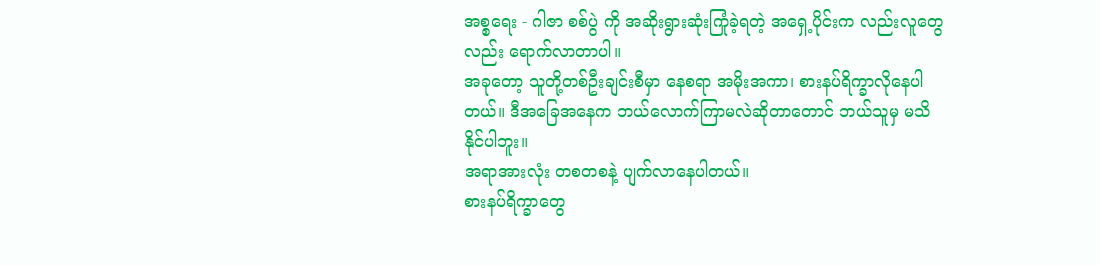အစ္စရေး - ဂါဇာ စစ်ပွဲ ကို အဆိုးရွားဆုံးကြုံခဲ့ရတဲ့ အရှေ့ပိုင်းက လည်းလူတွေလည်း ရောက်လာတာပါ။
အခုတော့ သူတို့တစ်ဦးချင်းစီမှာ နေစရာ အမိုးအကာ၊ စားနပ်ရိက္ခာလိုနေပါတယ်။ ဒီအခြေအနေက ဘယ်လောက်ကြာမလဲဆိုတာတောင် ဘယ်သူမှ မသိနိုင်ပါဘူး။
အရာအားလုံး တစတစနဲ့ ပျက်လာနေပါတယ်။
စားနပ်ရိက္ခာတွေ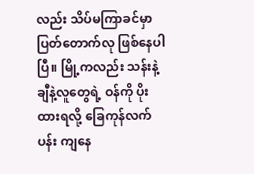လည်း သိပ်မကြာခင်မှာ ပြတ်တောက်လု ဖြစ်နေပါပြီ။ မြို့ကလည်း သန်းနဲ့ချီနဲ့လူတွေရဲ့ ဝန်ကို ပိုးထားရလို့ ခြေကုန်လက်ပန်း ကျနေ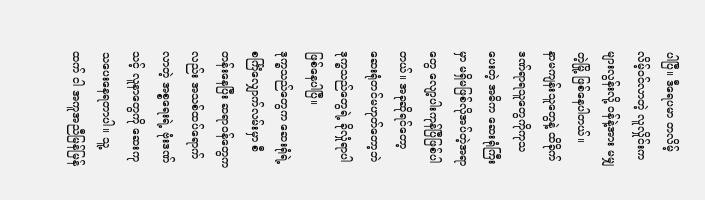ပါပြီ။ ဒီရေပမာ တလိမ့်လိမ့်ဝင်လာတဲ့ လူလှိုင်းက များလွန်းလို့ ဝန်နဲ့အား မမျှတဲ့မြို့ ဖြစ်နေပါတယ်။
နာမကျန်းသူတွေနဲ့ ထိခိုက်ဒဏ်ရာရသူတွေကိုကုသပေးတဲ့ အဓိက ဆေးရုံကြီးမှာ မရှိမဖြစ်လိုအပ်တဲ့အရာတွေ လျော့ပါးကုန်ပြီဖြစ်ပါတယ်။ အခုဆိုရင်တော့ ဆေးရုံတင်မဟုတ်တော့ဘဲ ဒုက္ခသည်တွေရဲ့ ခိုလှုံရာပါ ဖြစ်နေပါပြီ။
ဒုက္ခသည်တွေက ဆေးရုံရဲ့ စင်္ကြံလျှောက်လမ်းမှာ စီတန်းနေပြီး ဆရာဝန်တွေကလည်း အသစ်ထပ်ရောက်လာတဲ့ အစ္စရေးရဲ့ ဗုံးဒဏ်သင့် လူနာတွေကို ဆေးကုသပေးနေရတာပါ။ သူ့ထက် ငါ အကူအညီမြန်မြန်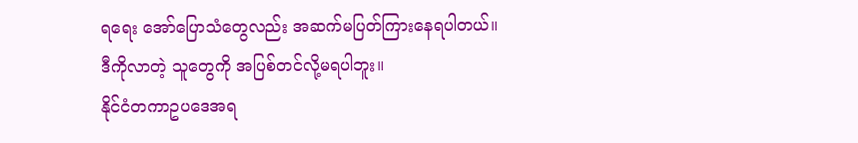ရရေး အော်ပြောသံတွေလည်း အဆက်မပြတ်ကြားနေရပါတယ်။
ဒီကိုလာတဲ့ သူတွေကို အပြစ်တင်လို့မရပါဘူး။
နိုင်ငံတကာဥပဒေအရ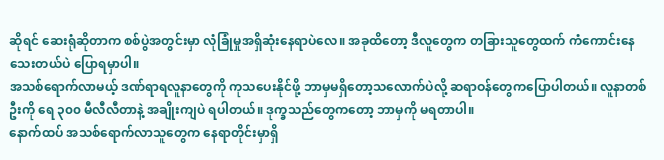ဆိုရင် ဆေးရုံဆိုတာက စစ်ပွဲအတွင်းမှာ လုံခြုံမှုအရှိဆုံးနေရာပဲလေ။ အခုထိတော့ ဒီလူတွေက တခြားသူတွေထက် ကံကောင်းနေသေးတယ်ပဲ ပြောရမှာပါ။
အသစ်ရောက်လာမယ့် ဒဏ်ရာရလူနာတွေကို ကုသပေးနိုင်ဖို့ ဘာမှမရှိတော့သလောက်ပဲလို့ ဆရာဝန်တွေကပြောပါတယ်။ လူနာတစ်ဦးကို ရေ ၃၀၀ မီလီလီတာနဲ့ အချိုးကျပဲ ရပါတယ်။ ဒုက္ခသည်တွေကတော့ ဘာမှကို မရတာပါ။
နောက်ထပ် အသစ်ရောက်လာသူတွေက နေရာတိုင်းမှာရှိ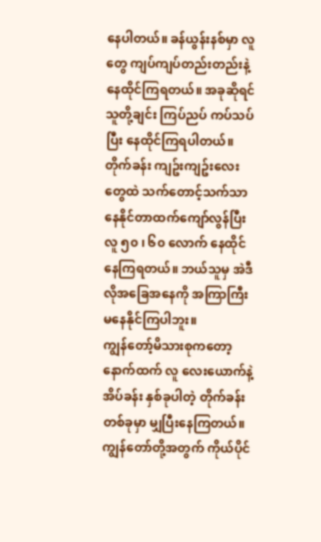နေပါတယ်။ ခန်ယွန်းနစ်မှာ လူတွေ ကျပ်ကျပ်တည်းတည်းနဲ့ နေထိုင်ကြရတယ်။ အခုဆိုရင် သူတို့ချင်း ကြပ်ညပ် ကပ်သပ်ပြီး နေထိုင်ကြရပါတယ်။
တိုက်ခန်း ကျဥ်းကျဥ်းလေးတွေထဲ သက်တောင့်သက်သာ နေနိုင်တာထက်ကျော်လွန်ပြီး လူ ၅၀ ၊ ၆၀ လောက် နေထိုင်နေကြရတယ်။ ဘယ်သူမှ အဲဒီလိုအခြေအနေကို အကြာကြီး မနေနိုင်ကြပါဘူး။
ကျွန်တော့်မိသားစုကတော့ နောက်ထက် လူ လေးယောက်နဲ့ အိပ်ခန်း နှစ်ခုပါတဲ့ တိုက်ခန်းတစ်ခုမှာ မျှပြီးနေကြတယ်။ ကျွန်တော်တို့အတွက် ကိုယ်ပိုင်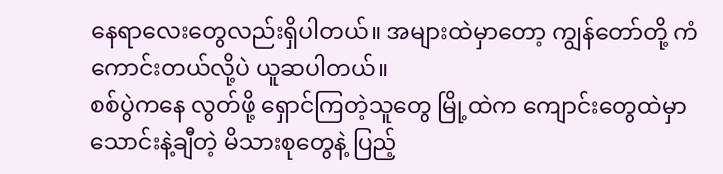နေရာလေးတွေလည်းရှိပါတယ်။ အများထဲမှာတော့ ကျွန်တော်တို့ ကံကောင်းတယ်လို့ပဲ ယူဆပါတယ်။
စစ်ပွဲကနေ လွတ်ဖို့ ရှောင်ကြတဲ့သူတွေ မြို့ထဲက ကျောင်းတွေထဲမှာ သောင်းနဲ့ချီတဲ့ မိသားစုတွေနဲ့ ပြည့်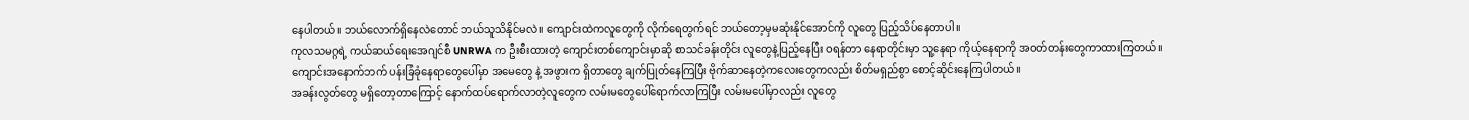နေပါတယ်။ ဘယ်လောက်ရှိနေလဲတောင် ဘယ်သူသိနိုင်မလဲ။ ကျောင်းထဲကလူတွေကို လိုက်ရေတွက်ရင် ဘယ်တော့မှမဆုံးနိုင်အောင်ကို လူတွေ ပြည့်သိပ်နေတာပါ။
ကုလသမဂ္ဂရဲ့ ကယ်ဆယ်ရေးအေဂျင်စီ UNRWA က ဦးစီးထားတဲ့ ကျောင်းတစ်ကျောင်းမှာဆို စာသင်ခန်းတိုင်း လူတွေနဲ့ပြည့်နေပြီး ဝရန်တာ နေရာတိုင်းမှာ သူ့နေရာ ကိုယ့်နေရာကို အဝတ်တန်းတွေကာထားကြတယ်။
ကျောင်းအနောက်ဘက် ပန်းခြံခုံနေရာတွေပေါ်မှာ အမေတွေ နဲ့ အဖွားက ရှိတာတွေ ချက်ပြုတ်နေကြပြီး ဗိုက်ဆာနေတဲ့ကလေးတွေကလည်း စိတ်မရှည်စွာ စောင့်ဆိုင်းနေကြပါတယ်။
အခန်းလွတ်တွေ မရှိတော့တာကြောင့် နောက်ထပ်ရောက်လာတဲ့လူတွေက လမ်းမတွေပေါ်ရောက်လာကြပြီး လမ်းမပေါ်မှာလည်း လူတွေ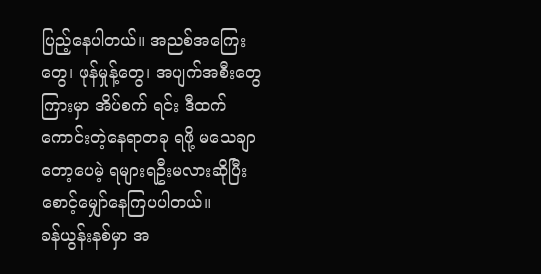ပြည့်နေပါတယ်။ အညစ်အကြေးတွေ၊ ဖုန်မှုန့်တွေ၊ အပျက်အစီးတွေကြားမှာ အိပ်စက် ရင်း ဒီထက်ကောင်းတဲ့နေရာတခု ရဖို့ မသေချာတော့ပေမဲ့ ရများရဦးမလားဆိုပြီး စောင့်မျှော်နေကြပပါတယ်။
ခန်ယွန်းနစ်မှာ အ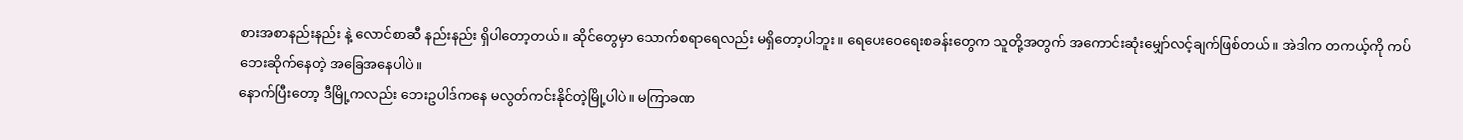စားအစာနည်းနည်း နဲ့ လောင်စာဆီ နည်းနည်း ရှိပါတော့တယ်။ ဆိုင်တွေမှာ သောက်စရာရေလည်း မရှိတော့ပါဘူး။ ရေပေးဝေရေးစခန်းတွေက သူတို့အတွက် အကောင်းဆုံးမျှော်လင့်ချက်ဖြစ်တယ်။ အဲဒါက တကယ့်ကို ကပ်ဘေးဆိုက်နေတဲ့ အခြေအနေပါပဲ။
နောက်ပြီးတော့ ဒီမြို့ကလည်း ဘေးဥပါဒ်ကနေ မလွတ်ကင်းနိုင်တဲ့မြို့ပါပဲ။ မကြာခဏ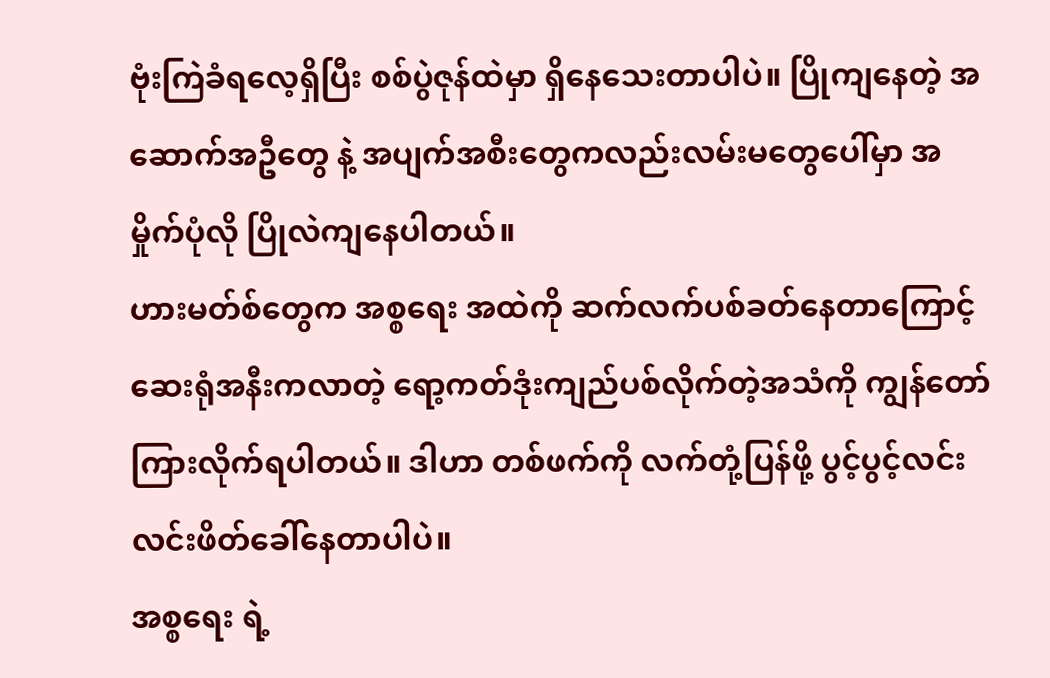ဗုံးကြဲခံရလေ့ရှိပြီး စစ်ပွဲဇုန်ထဲမှာ ရှိနေသေးတာပါပဲ။ ပြိုကျနေတဲ့ အဆောက်အဦတွေ နဲ့ အပျက်အစီးတွေကလည်းလမ်းမတွေပေါ်မှာ အမှိုက်ပုံလို ပြိုလဲကျနေပါတယ်။
ဟားမတ်စ်တွေက အစ္စရေး အထဲကို ဆက်လက်ပစ်ခတ်နေတာကြောင့် ဆေးရုံအနီးကလာတဲ့ ရော့ကတ်ဒုံးကျည်ပစ်လိုက်တဲ့အသံကို ကျွန်တော်ကြားလိုက်ရပါတယ်။ ဒါဟာ တစ်ဖက်ကို လက်တုံ့ပြန်ဖို့ ပွင့်ပွင့်လင်းလင်းဖိတ်ခေါ်နေတာပါပဲ။
အစ္စရေး ရဲ့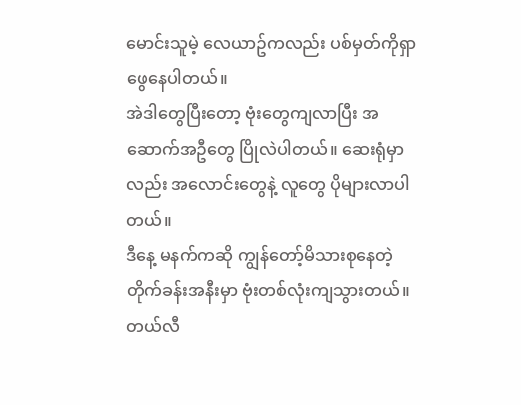မောင်းသူမဲ့ လေယာဥ်ကလည်း ပစ်မှတ်ကိုရှာဖွေနေပါတယ်။
အဲဒါတွေပြီးတော့ ဗုံးတွေကျလာပြီး အဆောက်အဦတွေ ပြိုလဲပါတယ်။ ဆေးရုံမှာလည်း အလောင်းတွေနဲ့ လူတွေ ပိုများလာပါတယ်။
ဒီနေ့ မနက်ကဆို ကျွန်တော့်မိသားစုနေတဲ့ တိုက်ခန်းအနီးမှာ ဗုံးတစ်လုံးကျသွားတယ်။ တယ်လီ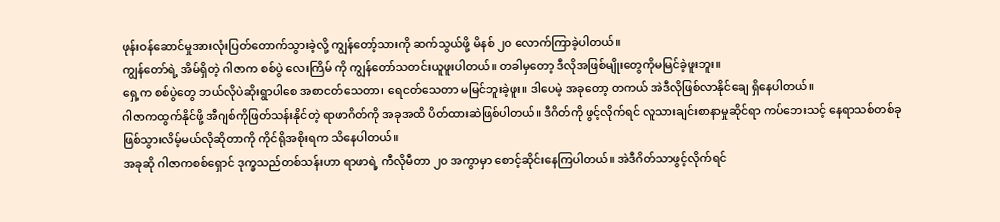ဖုန်းဝန်ဆောင်မှုအားလုံးပြတ်တောက်သွားခဲ့လို့ ကျွန်တော့်သားကို ဆက်သွယ်ဖို့ မိနစ် ၂၀ လောက်ကြာခဲ့ပါတယ်။
ကျွန်တော်ရဲ့ အိမ်ရှိတဲ့ ဂါဇာက စစ်ပွဲ လေးကြိမ် ကို ကျွန်တော်သတင်းယူဖူးပါတယ်။ တခါမှတော့ ဒီလိုအဖြစ်မျိုးတွေကိုမမြင်ခဲ့ဖူးဘူး။
ရှေ့က စစ်ပွဲတွေ ဘယ်လိုပဲဆိုးရွာပါစေ အစာငတ်သေတာ၊ ရေငတ်သေတာ မမြင်ဘူးခဲ့ဖူး။ ဒါပေမဲ့ အခုတော့ တကယ် အဲဒီလိုဖြစ်လာနိုင်ချေ ရှိနေပါတယ်။
ဂါဇာကထွက်နိုင်ဖို့ အီဂျစ်ကိုဖြတ်သန်းနိုင်တဲ့ ရာဖာဂိတ်ကို အခုအထိ ပိတ်ထားဆဲဖြစ်ပါတယ်။ ဒီဂိတ်ကို ဖွင့်လိုက်ရင် လူသားချင်းစာနာမှုဆိုင်ရာ ကပ်ဘေးသင့် နေရာသစ်တစ်ခု ဖြစ်သွားလိမ့်မယ်လိုဆိုတာကို ကိုင်ရိုအစိုးရက သိနေပါတယ်။
အခုဆို ဂါဇာကစစ်ရှောင် ဒုက္ခသည်တစ်သန်းဟာ ရာဖာရဲ့ ကီလိုမီတာ ၂၀ အကွာမှာ စောင့်ဆိုင်းနေကြပါတယ်။ အဲဒီဂိတ်သာဖွင့်လိုက်ရင်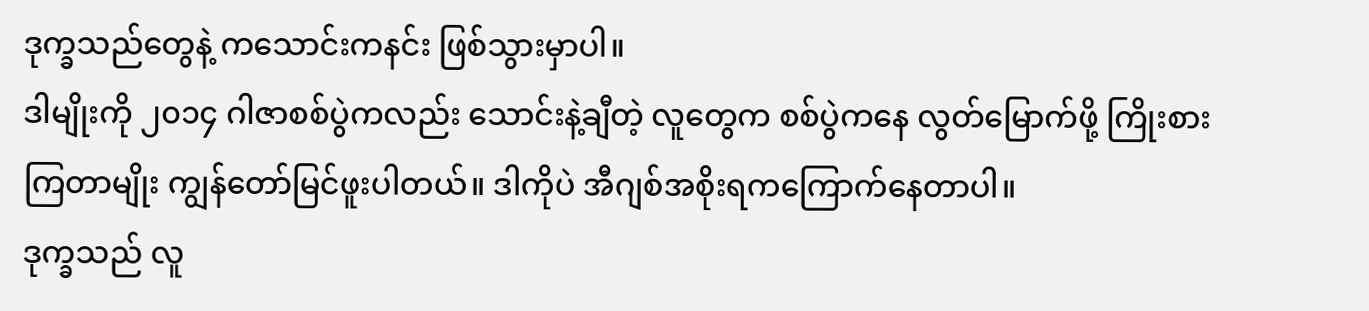ဒုက္ခသည်တွေနဲ့ ကသောင်းကနင်း ဖြစ်သွားမှာပါ။
ဒါမျိုးကို ၂၀၁၄ ဂါဇာစစ်ပွဲကလည်း သောင်းနဲ့ချီတဲ့ လူတွေက စစ်ပွဲကနေ လွတ်မြောက်ဖို့ ကြိုးစားကြတာမျိုး ကျွန်တော်မြင်ဖူးပါတယ်။ ဒါကိုပဲ အီဂျစ်အစိုးရကကြောက်နေတာပါ။
ဒုက္ခသည် လူ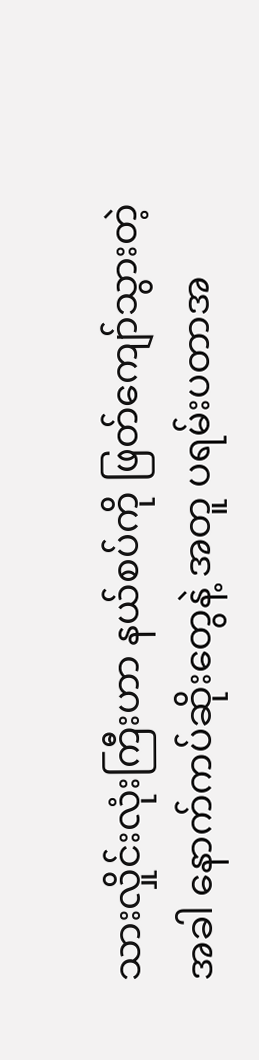သားလှိုင်းလုံးကြီးဟာ နယ်စပ်ကို ဖြတ်ကျော်သွားတဲ့အခါ နောက်ကပ်ဆိုးတွေနဲ့ အတူ ပရမ်းပတာအ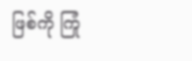ဖြစ်ကို ကြုံ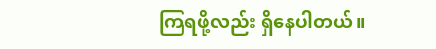ကြရဖို့လည်း ရှိနေပါတယ်။